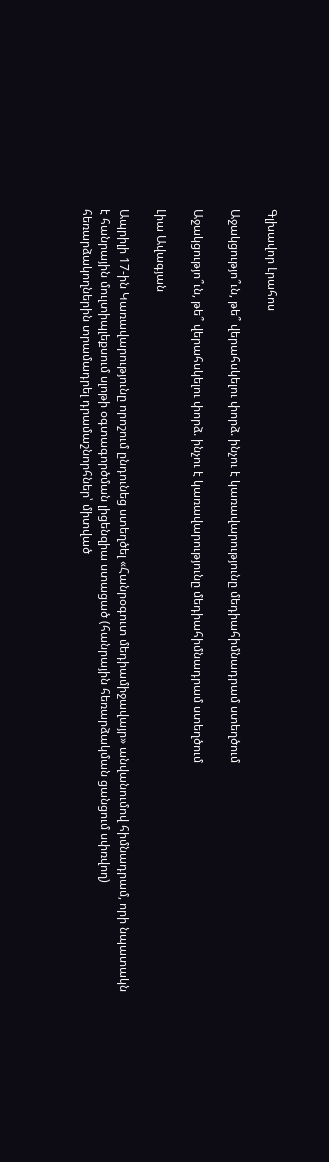Գլխավոր Լրահոս

Աջակցությո՞ւն, թե՞ վերահսկելու փորձ. ինչու է կառավարությունը մեդիահիմնադրամ ստեղծում

Աջակցությո՞ւն, թե՞ վերահսկելու փորձ. ինչու է կառավարությունը մեդիահիմնադրամ ստեղծում

Լիա Ավագյան

Ապրիլի 17-ին Կառավարությունը որոշում ընդունեց ստեղծել «Հանրօգուտ մեդիամիջավայր» անվանումով հիմնադրամ, որի նպատակն է հանրային մուլտիպլեքսում սլոթի օգտագործման լիցենզիա ստացած (հանրային հեռարձակման ցանցում սփռվող) հեռարձակողներին տրամադրել դրամաշնորհներ՝ միտված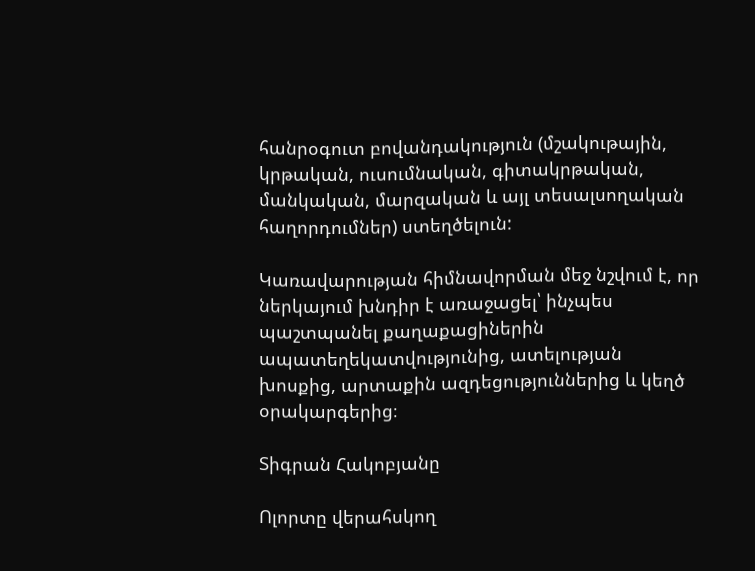հանրօգուտ բովանդակություն (մշակութային, կրթական, ուսումնական, գիտակրթական, մանկական, մարզական և այլ տեսալսողական հաղորդումներ) ստեղծելուն:

Կառավարության հիմնավորման մեջ նշվում է, որ ներկայում խնդիր է առաջացել՝ ինչպես պաշտպանել քաղաքացիներին ապատեղեկատվությունից, ատելության խոսքից, արտաքին ազդեցություններից և կեղծ օրակարգերից։

Տիգրան Հակոբյանը

Ոլորտը վերահսկող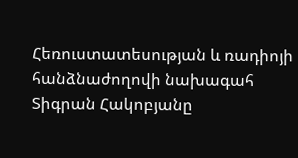Հեռուստատեսության և ռադիոյի հանձնաժողովի նախագահ Տիգրան Հակոբյանը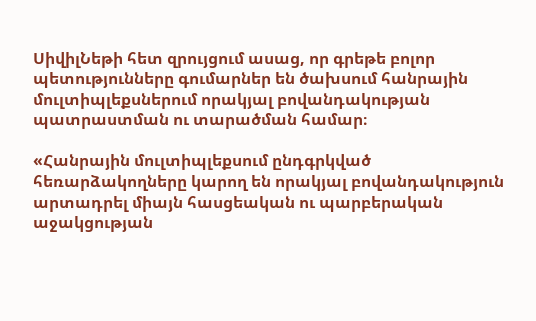ՍիվիլՆեթի հետ զրույցում ասաց, որ գրեթե բոլոր պետությունները գումարներ են ծախսում հանրային մուլտիպլեքսներում որակյալ բովանդակության պատրաստման ու տարածման համար։

«Հանրային մուլտիպլեքսում ընդգրկված հեռարձակողները կարող են որակյալ բովանդակություն արտադրել միայն հասցեական ու պարբերական աջակցության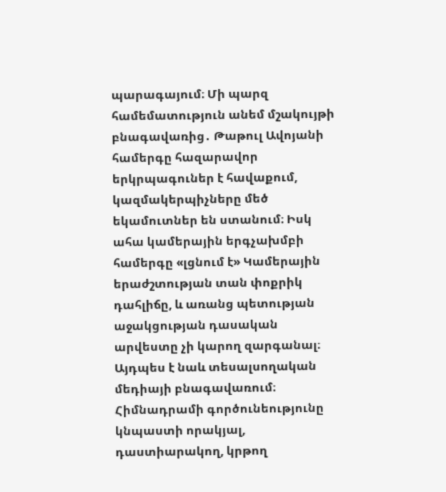պարագայում։ Մի պարզ համեմատություն անեմ մշակույթի բնագավառից․ Թաթուլ Ավոյանի համերգը հազարավոր երկրպագուներ է հավաքում, կազմակերպիչները մեծ եկամուտներ են ստանում։ Իսկ ահա կամերային երգչախմբի համերգը «լցնում է» Կամերային երաժշտության տան փոքրիկ դահլիճը, և առանց պետության աջակցության դասական արվեստը չի կարող զարգանալ։ Այդպես է նաև տեսալսողական մեդիայի բնագավառում։ Հիմնադրամի գործունեությունը կնպաստի որակյալ, դաստիարակող, կրթող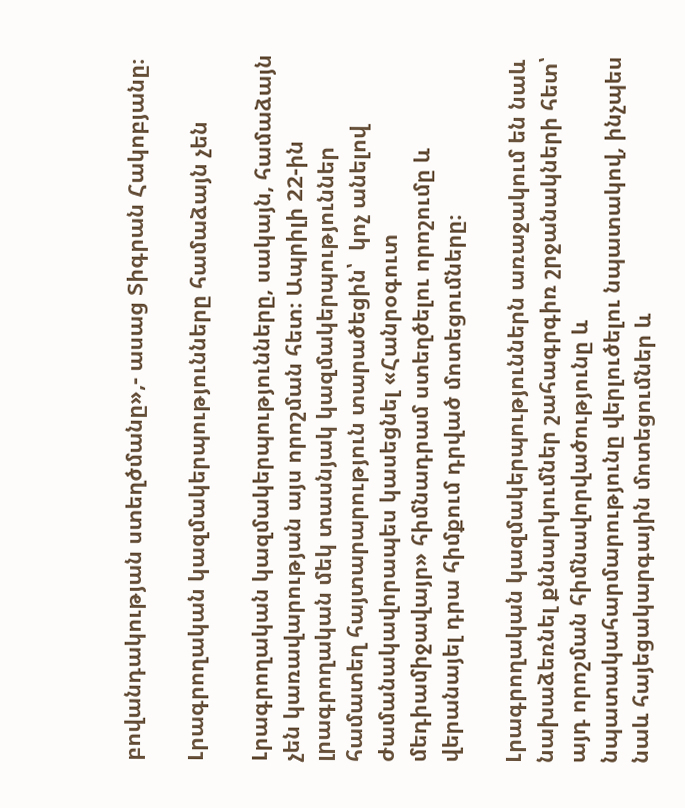բովանդակության ստեղծմանը»,- ասաց Տիգրան Հակոբյանը։

Լրագրողական կազմակերպությունները համաձայն չեն

Լրագրողական կազմակերպությունները, սակայն, համաձայն չեն կառավարության այս որոշման հետ։ Ապրիլի 22-ին լրագրողական մեկ տասնյակ կազմակերպություններ համատեղ հայտարարություն տարածեցին՝  կոչ անելով ժամանակավորապես կասեցնել «Հանրօգուտ մեդիամիջավայր» հիմնադրամ ստեղծելու որոշումը և վերանայել դրա հիմքում դրված մոտեցումները։

Լրագրողական կազմակերպություններն առաջակում են նաև նախաձեռնել քննարկումներ շահագրգիռ շրջանակների հետ՝ այդ որոշման հիմնավորվածությունը և նպատակահարմարությունը վերլուծելու նպատակով, ինչպես նաև հայեցակարգային մոտեցումներ և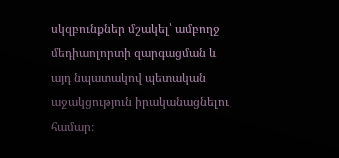սկզբունքներ մշակել՝ ամբողջ մեդիաոլորտի զարգացման և այդ նպատակով պետական աջակցություն իրականացնելու համար։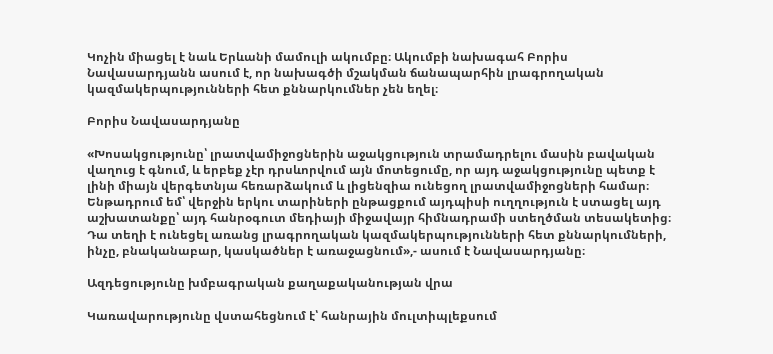Կոչին միացել է նաև Երևանի մամուլի ակումբը։ Ակումբի նախագահ Բորիս Նավասարդյանն ասում է, որ նախագծի մշակման ճանապարհին լրագրողական կազմակերպությունների հետ քննարկումներ չեն եղել։

Բորիս Նավասարդյանը

«Խոսակցությունը՝ լրատվամիջոցներին աջակցություն տրամադրելու մասին բավական վաղուց է գնում, և երբեք չէր դրսևորվում այն մոտեցումը, որ այդ աջակցությունը պետք է լինի միայն վերգետնյա հեռարձակում և լիցենզիա ունեցող լրատվամիջոցների համար։ Ենթադրում եմ՝ վերջին երկու տարիների ընթացքում այդպիսի ուղղություն է ստացել այդ աշխատանքը՝ այդ հանրօգուտ մեդիայի միջավայր հիմնադրամի ստեղծման տեսակետից։ Դա տեղի է ունեցել առանց լրագրողական կազմակերպությունների հետ քննարկումների, ինչը, բնականաբար, կասկածներ է առաջացնում»,- ասում է Նավասարդյանը։

Ազդեցությունը խմբագրական քաղաքականության վրա

Կառավարությունը վստահեցնում է՝ հանրային մուլտիպլեքսում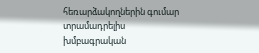հեռարձակողներին գումար տրամադրելիս խմբագրական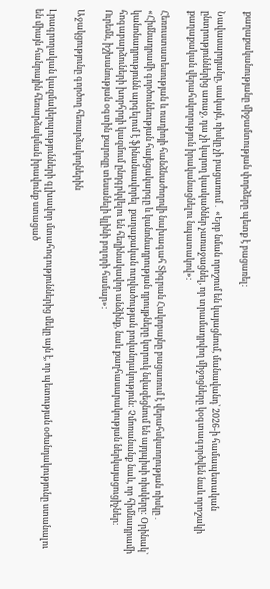քաղաքականությանը միջամտության փորձերը պետք է բացառել։

Նավասարդյանը, սակայն, ռիսկը չի բացառում․ «Երբ նման որոշում են կայացնում, մանավանդ՝ 2026-ի համապետական ընտրություններից առաջ, դա չի կարող կասկածներ չառաջացնել, որ տրամադրվող միջոցները կօգտագործվեն նաև որոշակի քաղաքական վերահսկողություն իրականացնելու նպատակով»։

Հեռուստատեսության և ռադիոյի հանձնաժողովի նախագահ Տիգրան Հակոբայնը բացառում է վերահսկաողության ռիսկը․ «Հիմնադրամի գործունեության հայեցակարգը և կանոնադրության դրույթները կտրուկ նվազեցնում են այդպիսի ռիսկերը: Օրինակ` կանոնադրությունն արգելում է ֆինանսավորել  քաղաքական ուղվածության բովանդակություն: Չմոռանանք նաև, որ հիմնադրամի հոգաբարձուների խորհրդի կազմում ընդգրկվելու են հեղինակավոր անձինք, նաև քաղհասարակության ներկայացուցիչներ։ Ուրեմն, իշխանության օգտին քարոզը տեսանելի կլինի բոլորի համար»։

Աջակցությունը գործող հեռարձակողներին

Լրագրողական կազմակերպությունների գլխավոր մտահոգություններից մեկը այն է, որ պետության օժանդակությունը ստանալու են միայն հանրային հեռարձակման իրավունք ստացած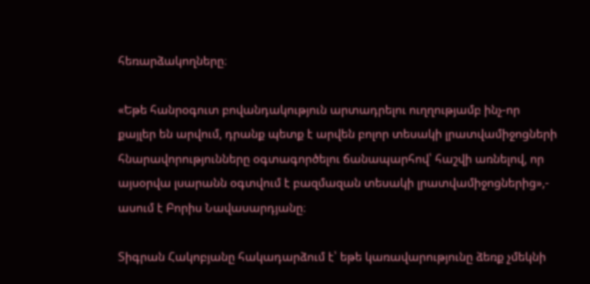հեռարձակողները։

«Եթե հանրօգուտ բովանդակություն արտադրելու ուղղությամբ ինչ-որ քայլեր են արվում, դրանք պետք է արվեն բոլոր տեսակի լրատվամիջոցների հնարավորությունները օգտագործելու ճանապարհով՝ հաշվի առնելով, որ այսօրվա լսարանն օգտվում է բազմազան տեսակի լրատվամիջոցներից»,- ասում է Բորիս Նավասարդյանը։

Տիգրան Հակոբյանը հակադարձում է՝ եթե կառավարությունը ձեռք չմեկնի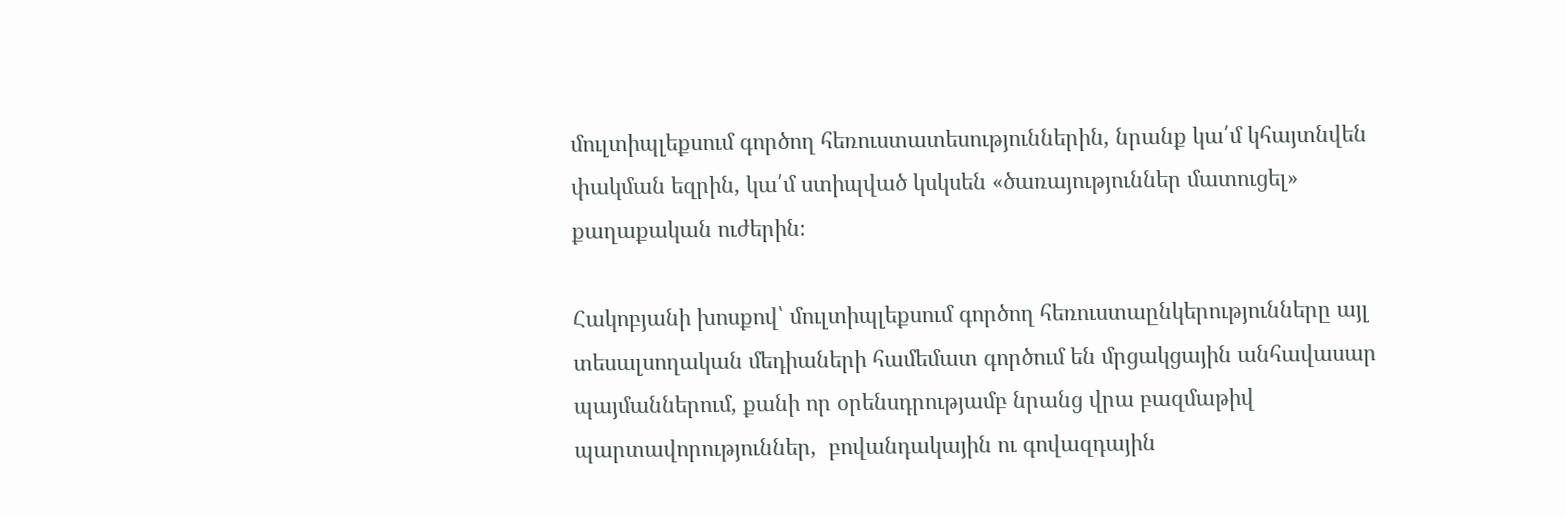մուլտիպլեքսում գործող հեռուստատեսություններին, նրանք կա՛մ կհայտնվեն փակման եզրին, կա՛մ ստիպված կսկսեն «ծառայություններ մատուցել» քաղաքական ուժերին։

Հակոբյանի խոսքով՝ մուլտիպլեքսում գործող հեռուստաընկերությունները այլ տեսալսողական մեդիաների համեմատ գործում են մրցակցային անհավասար պայմաններում, քանի որ օրենսդրությամբ նրանց վրա բազմաթիվ պարտավորություններ,  բովանդակային ու գովազդային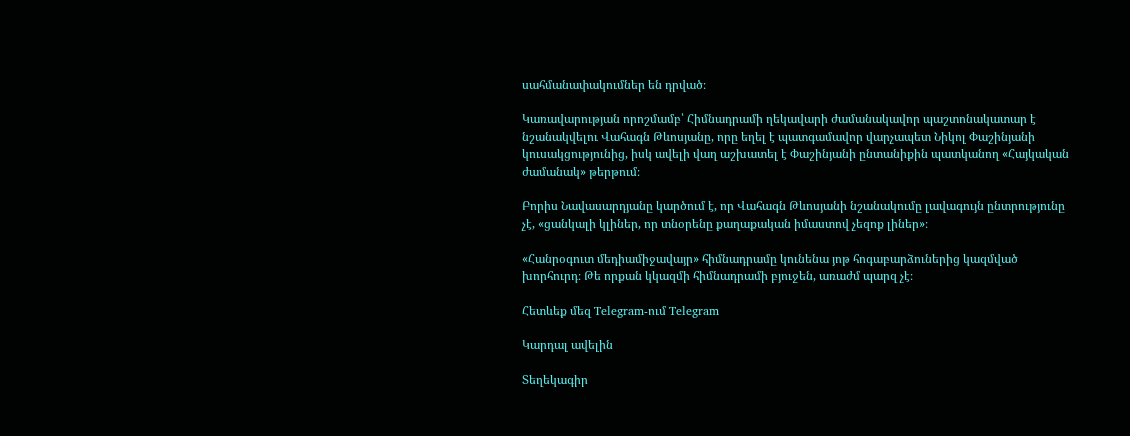սահմանափակումներ են դրված։

Կառավարության որոշմամբ՝ Հիմնադրամի ղեկավարի ժամանակավոր պաշտոնակատար է նշանակվելու Վահագն Թևոսյանը, որը եղել է պատգամավոր վարչապետ Նիկոլ Փաշինյանի կուսակցությունից, իսկ ավելի վաղ աշխատել է Փաշինյանի ընտանիքին պատկանող «Հայկական ժամանակ» թերթում։

Բորիս Նավասարդյանը կարծում է, որ Վահագն Թևոսյանի նշանակումը լավագույն ընտրությունը չէ, «ցանկալի կլիներ, որ տնօրենը քաղաքական իմաստով չեզոք լիներ»։

«Հանրօգուտ մեդիամիջավայր» հիմնադրամը կունենա յոթ հոգաբարձուներից կազմված խորհուրդ։ Թե որքան կկազմի հիմնադրամի բյուջեն, առաժմ պարզ չէ։

Հետևեք մեզ Telegram-ում Telegram

Կարդալ ավելին

Տեղեկագիր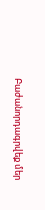Բաժանորդագրվեք մեր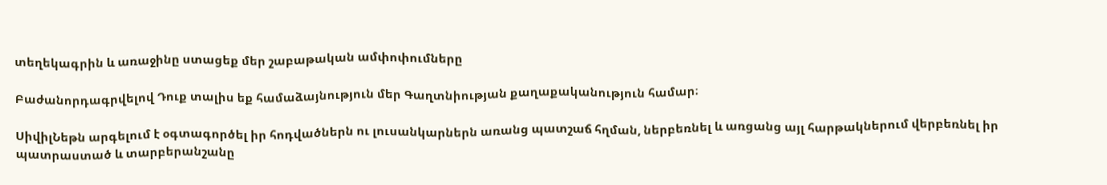տեղեկագրին և առաջինը ստացեք մեր շաբաթական ամփոփումները

Բաժանորդագրվելով Դուք տալիս եք համաձայնություն մեր Գաղտնիության քաղաքականություն համար։

ՍիվիլՆեթն արգելում է օգտագործել իր հոդվածներն ու լուսանկարներն առանց պատշաճ հղման, ներբեռնել և առցանց այլ հարթակներում վերբեռնել իր պատրաստած և տարբերանշանը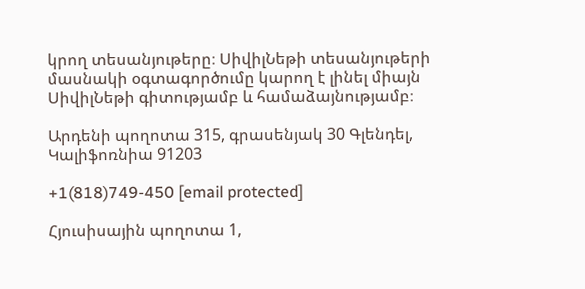կրող տեսանյութերը։ ՍիվիլՆեթի տեսանյութերի մասնակի օգտագործումը կարող է լինել միայն ՍիվիլՆեթի գիտությամբ և համաձայնությամբ։

Արդենի պողոտա 315, գրասենյակ 30 Գլենդել, Կալիֆոռնիա 91203

+1(818)749-450 [email protected]

Հյուսիսային պողոտա 1,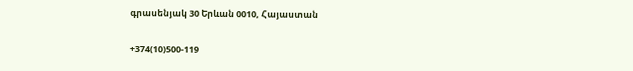գրասենյակ 30 Երևան 0010, Հայաստան

+374(10)500-119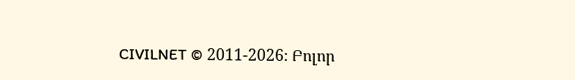CIVILNET © 2011-2026։ Բոլոր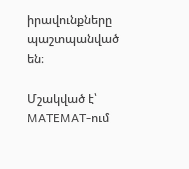իրավունքները պաշտպանված են։

Մշակված է՝ MATEMAT-ում